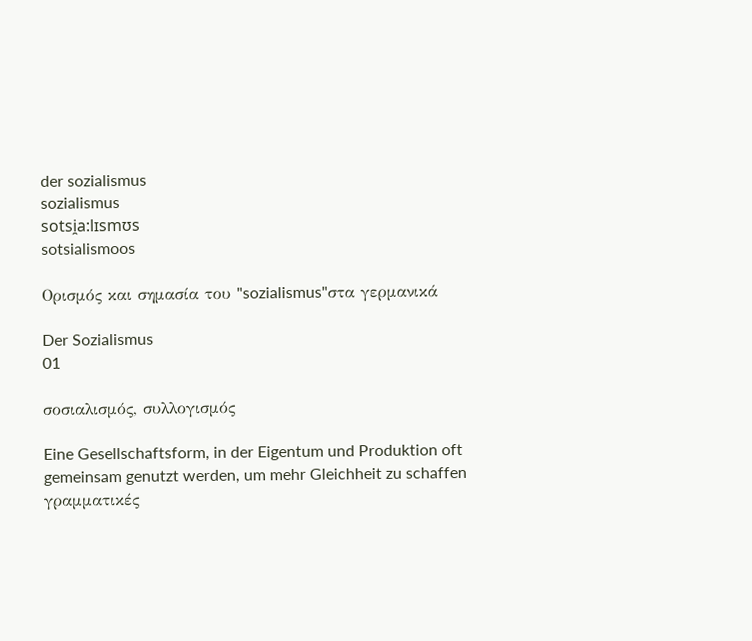der sozialismus
sozialismus
sotsi̯a:lɪsmʊs
sotsialismoos

Ορισμός και σημασία του "sozialismus"στα γερμανικά

Der Sozialismus
01

σοσιαλισμός, συλλογισμός

Eine Gesellschaftsform, in der Eigentum und Produktion oft gemeinsam genutzt werden, um mehr Gleichheit zu schaffen
γραμματικές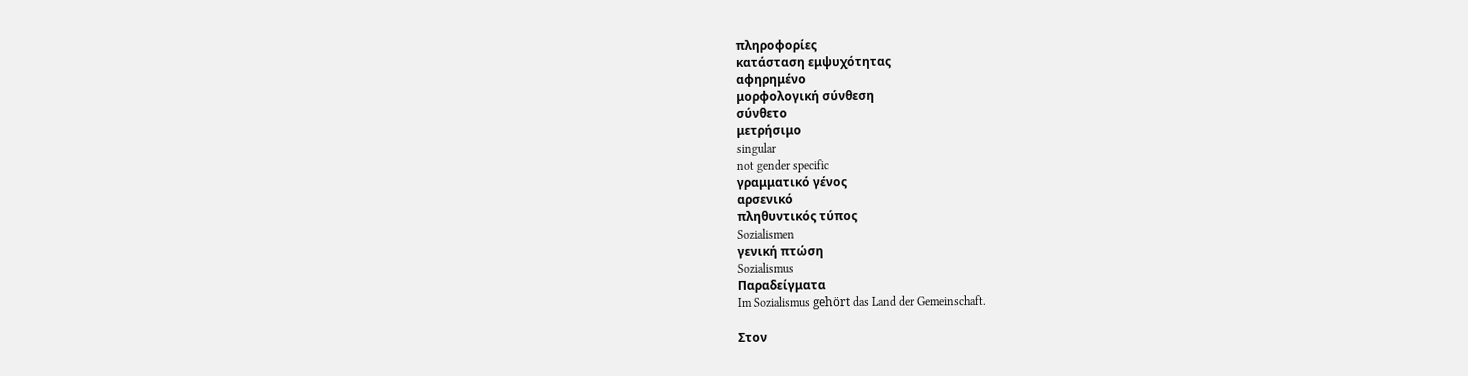πληροφορίες
κατάσταση εμψυχότητας
αφηρημένο
μορφολογική σύνθεση
σύνθετο
μετρήσιμο
singular
not gender specific
γραμματικό γένος
αρσενικό
πληθυντικός τύπος
Sozialismen
γενική πτώση
Sozialismus
Παραδείγματα
Im Sozialismus gehört das Land der Gemeinschaft.

Στον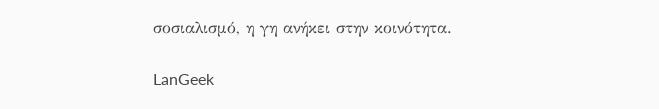σοσιαλισμό, η γη ανήκει στην κοινότητα.

LanGeek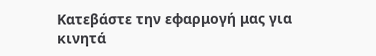Κατεβάστε την εφαρμογή μας για κινητά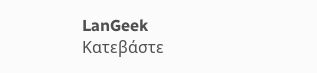LanGeek
Κατεβάστε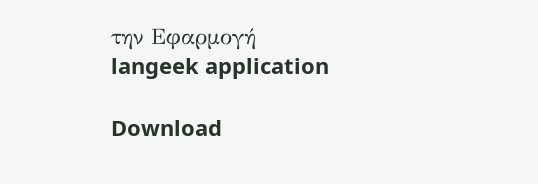την Εφαρμογή
langeek application

Download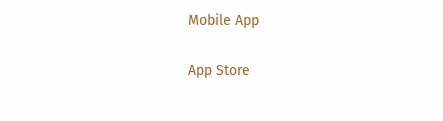Mobile App

App Store